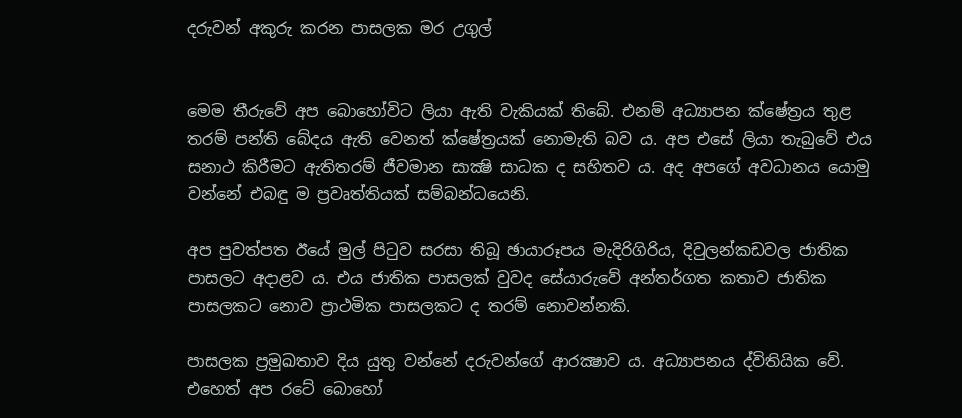දරුවන් අකුරු කරන පාසලක මර උගුල්


මෙම තීරුවේ අප බොහෝවිට ලියා ඇති වැකියක් තිබේ. එනම් අධ්‍යාපන ක්ෂේත්‍රය තුළ තරම් පන්ති බේදය ඇති වෙනත් ක්ෂේත්‍රයක් නොමැති බව ය. අප එසේ ලියා තැබුවේ එය සනාථ කිරීමට ඇතිතරම් ජීවමාන සාක්‍ෂි සාධක ද සහිතව ය. අද අපගේ අවධානය යොමු වන්නේ එබඳු ම ප්‍රවෘත්තියක් සම්බන්ධයෙනි.

අප පුවත්පත ඊයේ මුල් පිටුව සරසා තිබූ ඡායාරූපය මැදිරිගිරිය, දිවුලන්කඩවල ජාතික පාසලට අදාළව ය. එය ජාතික පාසලක් වුවද සේයාරුවේ අන්තර්ගත කතාව ජාතික පාසලකට නොව ප්‍රාථමික පාසලකට ද තරම් නොවන්නකි.

පාසලක ප්‍රමුඛතාව දිය යුතු වන්නේ දරුවන්ගේ ආරක්‍ෂාව ය. අධ්‍යාපනය ද්විතියික වේ. එහෙත් අප රටේ බොහෝ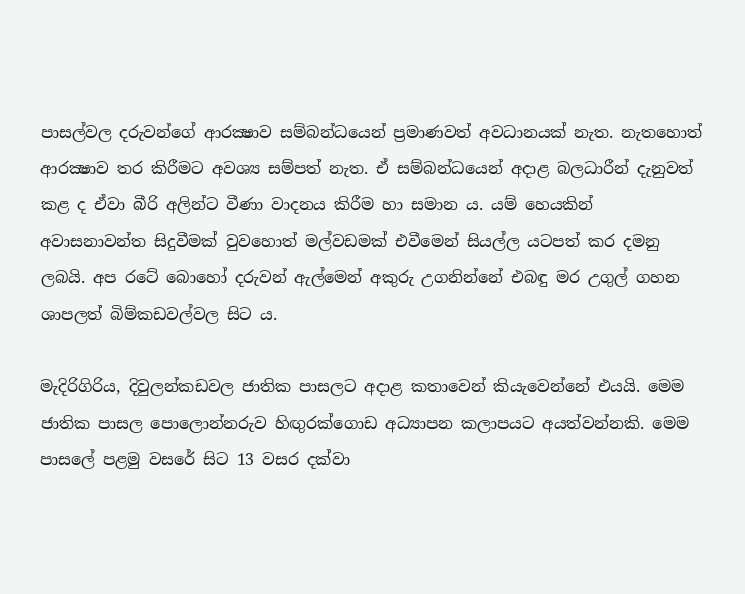පාසල්වල දරුවන්ගේ ආරක්‍ෂාව සම්බන්ධයෙන් ප්‍රමාණවත් අවධානයක් නැත. නැතහොත් ආරක්‍ෂාව තර කිරීමට අවශ්‍ය සම්පත් නැත. ඒ සම්බන්ධයෙන් අදාළ බලධාරීන් දැනුවත් කළ ද ඒවා බීරි අලින්ට වීණා වාදනය කිරීම හා සමාන ය. යම් හෙයකින් අවාසනාවන්ත සිදුවීමක් වුවහොත් මල්වඩමක් එවීමෙන් සියල්ල යටපත් කර දමනු ලබයි. අප රටේ බොහෝ දරුවන් ඇල්මෙන් අකුරු උගනින්නේ එබඳු මර උගුල් ගහන ශාපලත් බිම්කඩවල්වල සිට ය.

මැදිරිගිරිය, දිවුලන්කඩවල ජාතික පාසලට අදාළ කතාවෙන් කියැවෙන්නේ එයයි. මෙම ජාතික පාසල පොලොන්නරුව හිඟුරක්ගොඩ අධ්‍යාපන කලාපයට අයත්වන්නකි. මෙම පාසලේ පළමු වසරේ සිට 13 වසර දක්වා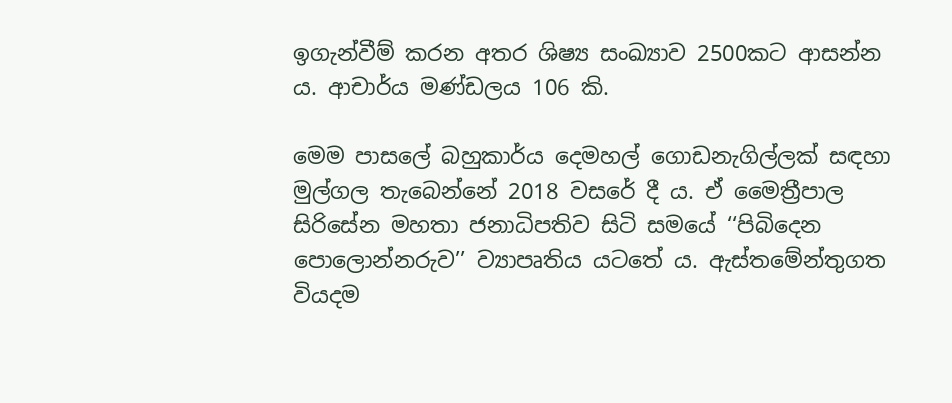ඉගැන්වීම් කරන අතර ශිෂ්‍ය සංඛ්‍යාව 2500කට ආසන්න ය. ආචාර්ය මණ්ඩලය 106 කි.

මෙම පාසලේ බහුකාර්ය දෙමහල් ගොඩනැගිල්ලක් සඳහා මුල්ගල තැබෙන්නේ 2018 වසරේ දී ය. ඒ මෛත්‍රීපාල සිරිසේන මහතා ජනාධිපතිව සිටි සමයේ ‘‘පිබිදෙන පොලොන්නරුව’’ ව්‍යාපෘතිය යටතේ ය. ඇස්තමේන්තුගත වියදම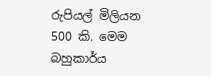රුපියල් මිලියන 500 කි. මෙම බහුකාර්ය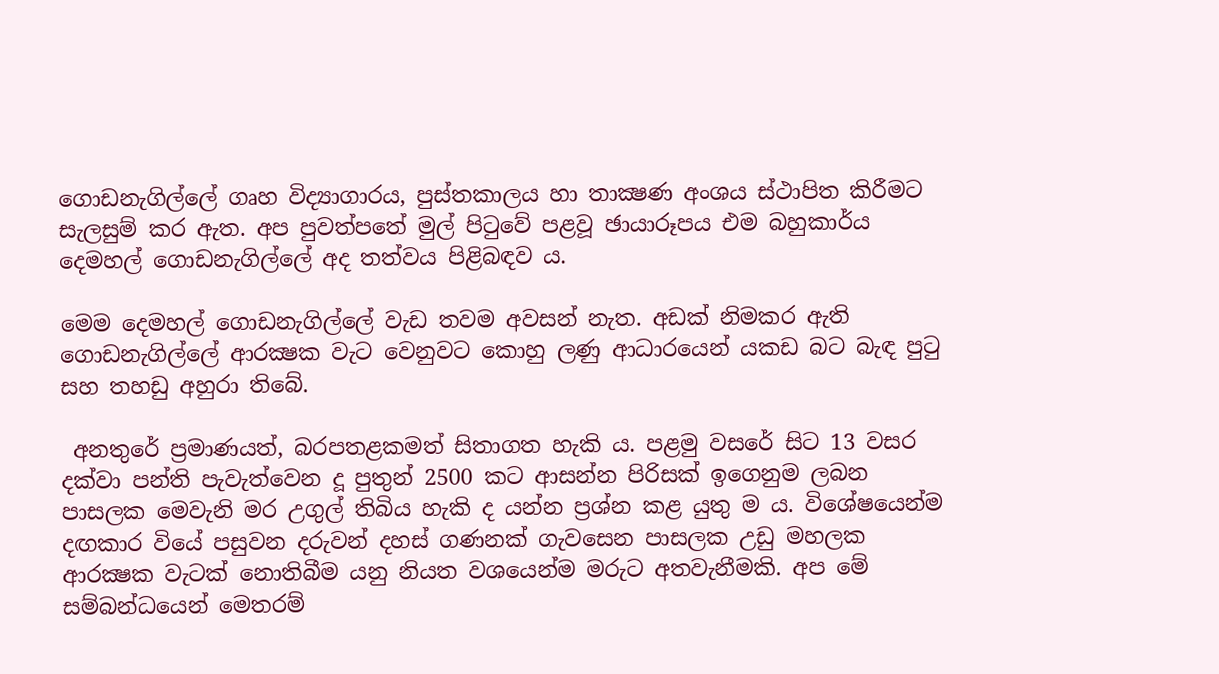ගොඩනැගිල්ලේ ගෘහ විද්‍යාගාරය, පුස්තකාලය හා තාක්‍ෂණ අංශය ස්ථාපිත කිරීමට සැලසුම් කර ඇත. අප පුවත්පතේ මුල් පිටුවේ පළවූ ඡායාරූපය එම බහුකාර්ය දෙමහල් ගොඩනැගිල්ලේ අද තත්වය පිළිබඳව ය.

මෙම දෙමහල් ගොඩනැගිල්ලේ වැඩ තවම අවසන් නැත. අඩක් නිමකර ඇති ගොඩනැගිල්ලේ ආරක්‍ෂක වැට වෙනුවට කොහු ලණු ආධාරයෙන් යකඩ බට බැඳ පුටු සහ තහඩු අහුරා තිබේ.

 අනතුරේ ප්‍රමාණයත්, බරපතළකමත් සිතාගත හැකි ය. පළමු වසරේ සිට 13 වසර දක්වා පන්ති පැවැත්වෙන දූ පුතුන් 2500 කට ආසන්න පිරිසක් ඉගෙනුම ලබන පාසලක මෙවැනි මර උගුල් තිබිය හැකි ද යන්න ප්‍රශ්න කළ යුතු ම ය. විශේෂයෙන්ම දඟකාර වියේ පසුවන දරුවන් දහස් ගණනක් ගැවසෙන පාසලක උඩු මහලක ආරක්‍ෂක වැටක් නොතිබීම යනු නියත වශයෙන්ම මරුට අතවැනීමකි. අප මේ සම්බන්ධයෙන් මෙතරම්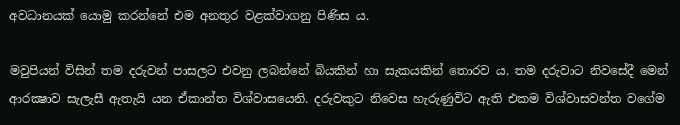අවධානයක් යොමු කරන්නේ එම අනතුර වළක්වාගනු පිණිස ය.

මවුපියන් විසින් තම දරුවන් පාසලට එවනු ලබන්නේ බියකින් හා සැකයකින් තොරව ය. තම දරුවාට නිවසේදී මෙන් ආරක්‍ෂාව සැලැසී ඇතැයි යන ඒකාන්ත විශ්වාසයෙනි. දරුවකුට නිවෙස හැරුණුවිට ඇති එකම විශ්වාසවන්ත වගේම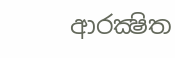ආරක්‍ෂිත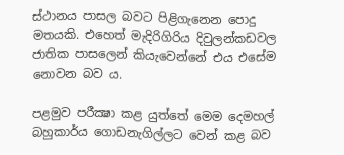ස්ථානය පාසල බවට පිළිගැනෙන පොදු මතයකි. එහෙත් මැදිරිගිරිය දිවුලන්කඩවල ජාතික පාසලෙන් කියැවෙන්නේ එය එසේම නොවන බව ය.

පළමුව පරීක්‍ෂා කළ යුත්තේ මෙම දෙමහල් බහුකාර්ය ගොඩනැගිල්ලට වෙන් කළ බව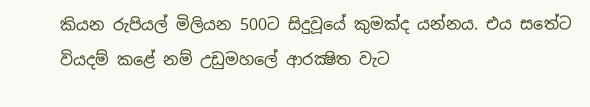කියන රුපියල් මිලියන 500ට සිදුවූයේ කුමක්ද යන්නය. එය සතේට වියදම් කළේ නම් උඩුමහලේ ආරක්‍ෂිත වැට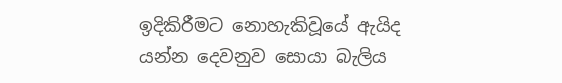ඉදිකිරීමට නොහැකිවූයේ ඇයිද යන්න දෙවනුව සොයා බැලිය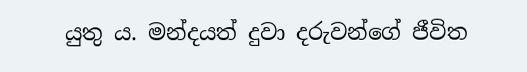යුතු ය. මන්දයත් දුවා දරුවන්ගේ ජීවිත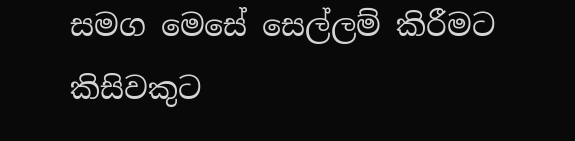සමග මෙසේ සෙල්ලම් කිරීමට කිසිවකුට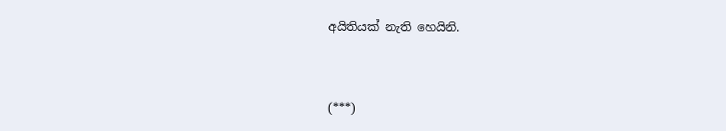අයිතියක් නැති හෙයිනි.



(***)